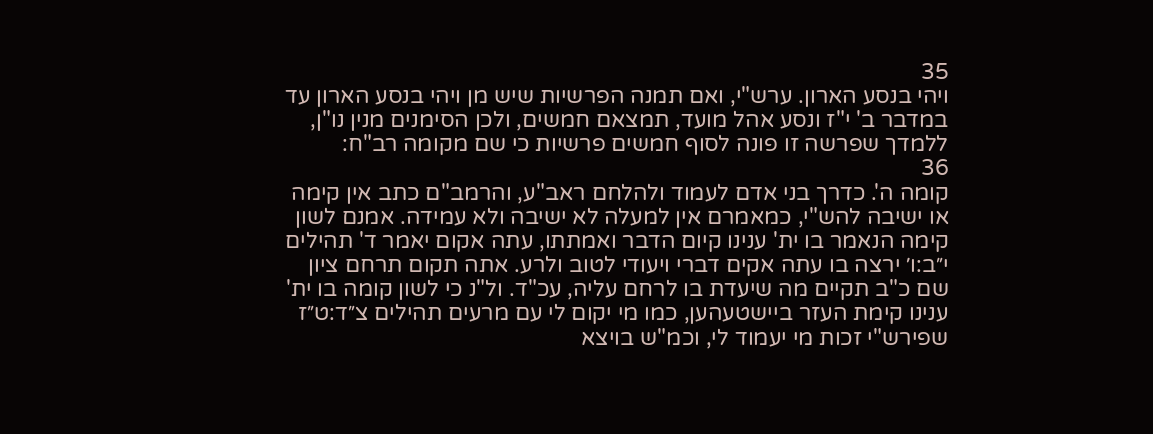35
ויהי בנסע הארון. ערש"י, ואם תמנה הפרשיות שיש מן ויהי בנסע הארון עד במדבר ב' י"ז ונסע אהל מועד, תמצאם חמשים, ולכן הסימנים מנין נו"ן, ללמדך שפרשה זו פונה לסוף חמשים פרשיות כי שם מקומה רב"ח:
36
קומה ה'. כדרך בני אדם לעמוד ולהלחם ראב"ע, והרמב"ם כתב אין קימה או ישיבה להש"י, כמאמרם אין למעלה לא ישיבה ולא עמידה. אמנם לשון קימה הנאמר בו ית' ענינו קיום הדבר ואמתתו, עתה אקום יאמר ד' תהילים י״ב:ו׳ ירצה בו עתה אקים דברי ויעודי לטוב ולרע. אתה תקום תרחם ציון שם כ"ב תקיים מה שיעדת בו לרחם עליה, עכ"ד. ול"נ כי לשון קומה בו ית' ענינו קימת העזר ביישטעהען, כמו מי יקום לי עם מרעים תהילים צ״ד:ט״ז שפירש"י זכות מי יעמוד לי, וכמ"ש בויצא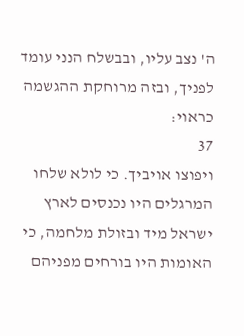ה' נצב עליו, ובבשלח הנני עומד לפניך, ובזה מרוחקת ההגשמה כראוי:
37
ויפוצו אויביך. כי לולא שלחו המרגלים היו נכנסים לארץ ישראל מיד ובזולת מלחמה, כי האומות היו בורחים מפניהם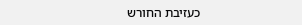כעזיבת החורש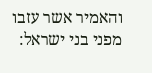והאמיר אשר עזבו מפני בני ישראל: